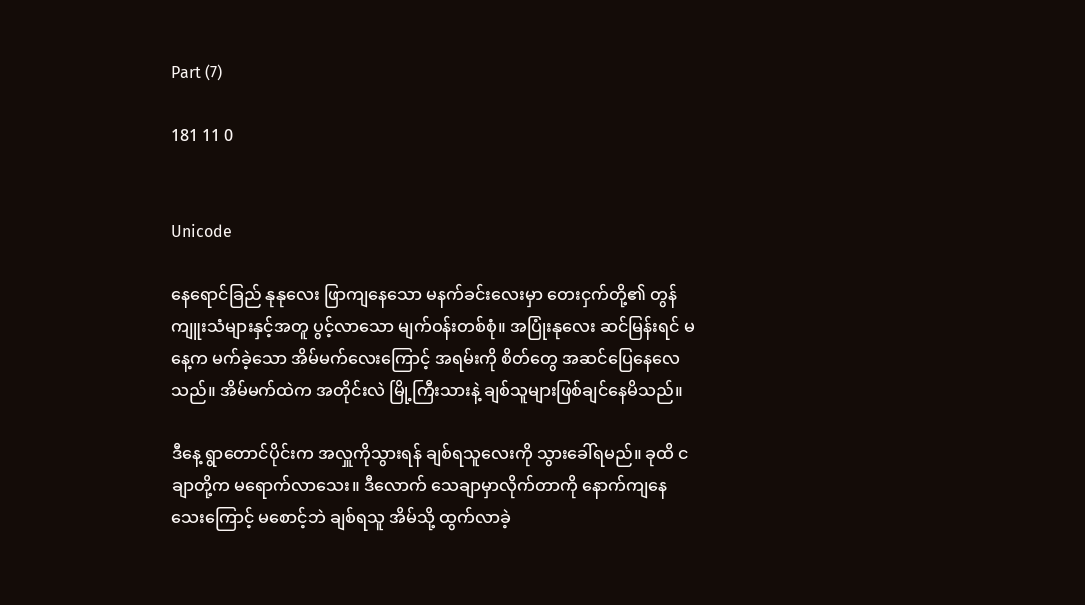Part (7)

181 11 0


Unicode

နေရောင်ခြည် နုနုလေး ဖြာကျနေသော မနက်ခင်းလေးမှာ တေးငှက်တို့၏ တွန်ကျူးသံများနှင့်အတူ ပွင့်လာသော မျက်ဝန်းတစ်စုံ။ အပြုံးနုလေး ဆင်မြန်းရင် မနေ့က မက်ခဲ့သော အိမ်မက်လေးကြောင့် အရမ်းကို စိတ်တွေ အဆင်ပြေနေလေသည်။ အိမ်မက်ထဲက အတိုင်းလဲ မြို့ကြီးသားနဲ့ ချစ်သူများဖြစ်ချင်နေမိသည်။

ဒီနေ့ ရွာတောင်ပိုင်းက အလှူကိုသွားရန် ချစ်ရသူလေးကို သွားခေါ်ရမည်။ ခုထိ ငချာတို့က မရောက်လာသေး။ ဒီလောက် သေချာမှာလိုက်တာကို နောက်ကျနေသေးကြောင့် မစောင့်ဘဲ ချစ်ရသူ အိမ်သို့ ထွက်လာခဲ့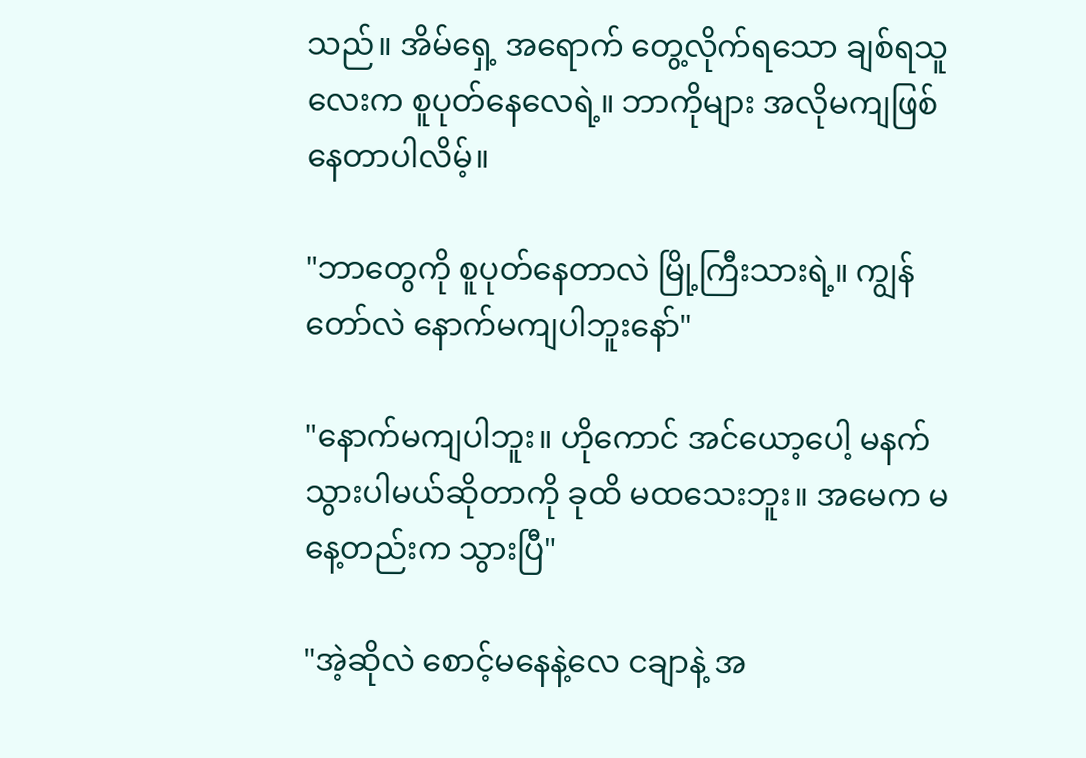သည်။ အိမ်ရှေ့ အရောက် တွေ့လိုက်ရသော ချစ်ရသူလေးက စူပုတ်နေလေရဲ့။ ဘာကိုများ အလိုမကျဖြစ်နေတာပါလိမ့်။

"ဘာတွေကို စူပုတ်နေတာလဲ မြို့ကြီးသားရဲ့။ ကျွန်တော်လဲ နောက်မကျပါဘူးနော်"

"နောက်မကျပါဘူး။ ဟိုကောင် အင်ယော့ပေါ့ မနက်သွားပါမယ်ဆိုတာကို ခုထိ မထသေးဘူး။ အမေက မနေ့တည်းက သွားပြီ"

"အဲ့ဆိုလဲ စောင့်မနေနဲ့လေ ငချာနဲ့ အ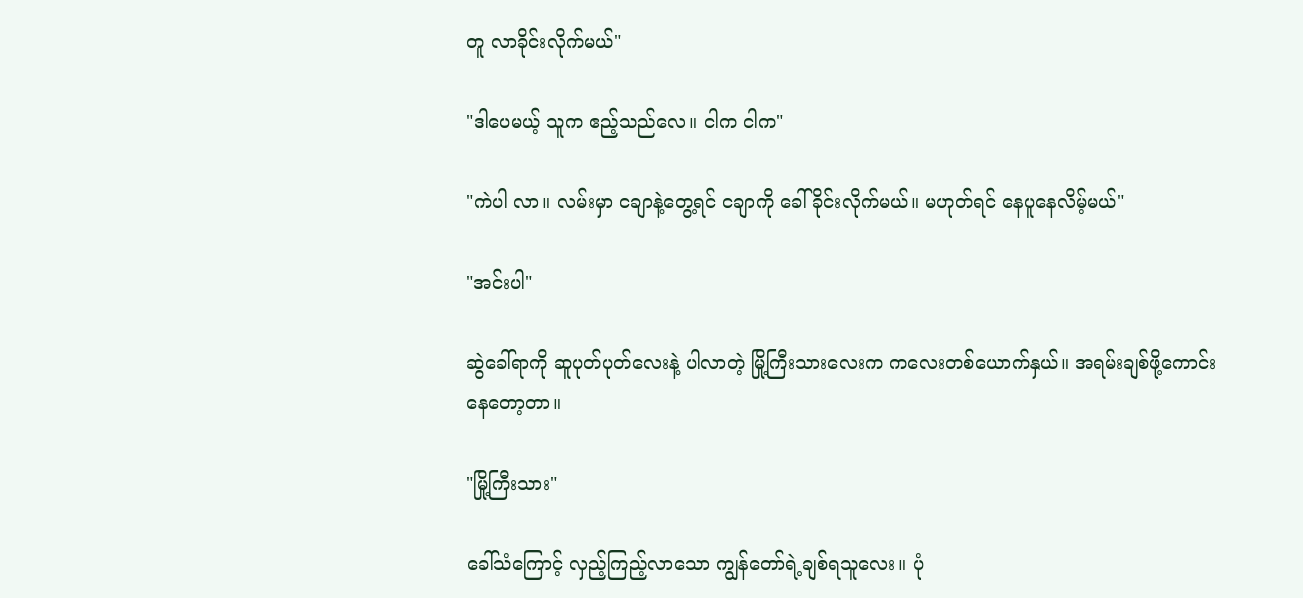တူ လာခိုင်းလိုက်မယ်"

"ဒါပေမယ့် သူက ဧည့်သည်လေ။ ငါက ငါက"

"ကဲပါ လာ။ လမ်းမှာ ငချာနဲ့တွေ့ရင် ငချာကို ခေါ်ခိုင်းလိုက်မယ်။ မဟုတ်ရင် နေပူနေလိမ့်မယ်"

"အင်းပါ"

ဆွဲခေါ်ရာကို ဆူပုတ်ပုတ်လေးနဲ့ ပါလာတဲ့ မြို့ကြီးသားလေးက ကလေးတစ်ယောက်နှယ်။ အရမ်းချစ်ဖို့ကောင်းနေတော့တာ။

"မြို့ကြီးသား"

ခေါ်သံကြောင့် လှည့်ကြည့်လာသော ကျွန်တော်ရဲ့ချစ်ရသူလေး။ ပုံ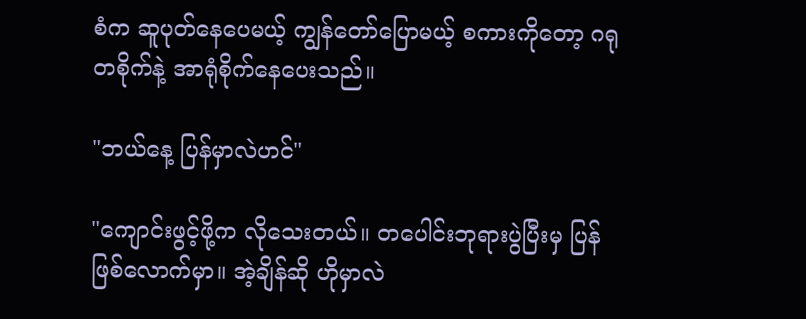စံက ဆူပုတ်နေပေမယ့် ကျွန်တော်ပြောမယ့် စကားကိုတော့ ဂရုတစိုက်နဲ့ အာရုံစိုက်နေပေးသည်။

"ဘယ်နေ့ ပြန်မှာလဲဟင်"

"ကျောင်းဖွင့်ဖို့က လိုသေးတယ်။ တပေါင်းဘုရားပွဲပြီးမှ ပြန်ဖြစ်လောက်မှာ။ အဲ့ချိန်ဆို ဟိုမှာလဲ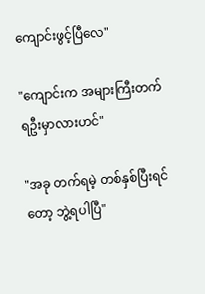ကျောင်းဖွင့်ပြီလေ"

"ကျောင်းက အများကြီးတက်ရဦးမှာလားဟင်"

"အခု တက်ရမဲ့ တစ်နှစ်ပြီးရင်တော့ ဘွဲ့ရပါပြီ"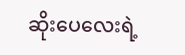ဆိုးပေလေးရဲ့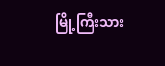မြို့ကြီးသား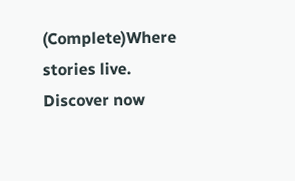(Complete)Where stories live. Discover now